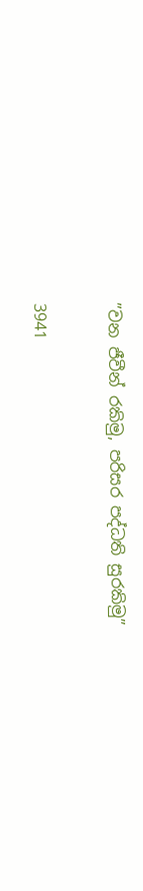”වන ජීවීන් රකිමු, පරිසර පද්ධති සුරකිමු”

3941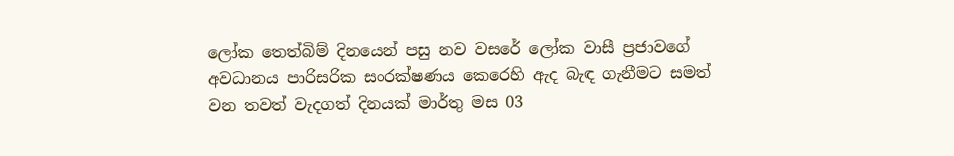ලෝක තෙත්බිම් දිනයෙන් පසු නව වසරේ ලෝක වාසී ප්‍රජාවගේ අවධානය පාරිසරික සංරක්ෂණය කෙරෙහි ඇද බැඳ ගැනීමට සමත් වන තවත් වැදගත් දිනයක් මාර්තු මස 03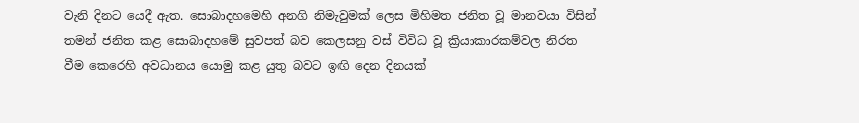වැනි දිනට යෙදී ඇත. සොබාදහමෙහි අනගි නිමැවුමක් ලෙස මිහිමත ජනිත වූ මානවයා විසින් තමන් ජනිත කළ සොබාදහමේ සුවපත් බව කෙලසනු වස් විවිධ වූ ක්‍රියාකාරකම්වල නිරත වීම කෙරෙහි අවධානය යොමු කළ යුතු බවට ඉඟි දෙන දිනයක්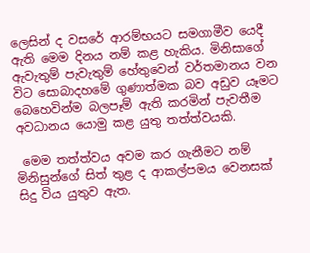ලෙසින් ද වසරේ ආරම්භයට සමගාමීව යෙදී ඇති මෙම දිනය නම් කළ හැකිය. මිනිසාගේ ඇවැතුම් පැවැතුම් හේතුවෙන් වර්තමානය වන විට සොබාදහමේ ගුණාත්මක බව අඩුව යෑමට බෙහෙවින්ම බලපෑම් ඇති කරමින් පැවතීම අවධානය යොමු කළ යුතු තත්ත්වයකි.

 මෙම තත්ත්වය අවම කර ගැනීමට නම් මිනිසුන්ගේ සිත් තුළ ද ආකල්පමය වෙනසක් සිදු විය යුතුව ඇත.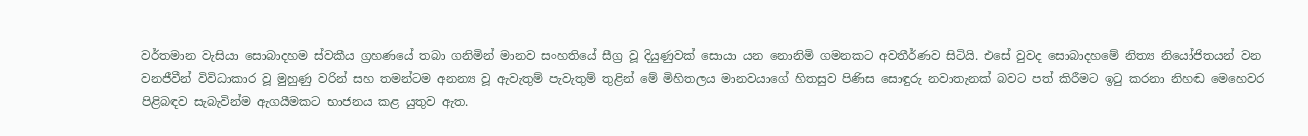වර්තමාන වැසියා සොබාදහම ස්වකීය ග්‍රහණයේ තබා ගනිමින් මානව සංහතියේ සීග්‍ර වූ දියුණුවක් සොයා යන නොනිමි ගමනකට අවතීර්ණව සිටියි. එසේ වුවද සොබාදහමේ නිත්‍ය නියෝජිතයන් වන වනජීවීන් විවිධාකාර වූ මුහුණු වරින් සහ තමන්ටම අනන්‍ය වූ ඇවැතුම් පැවැතුම් තුළින් මේ මිහිතලය මානවයාගේ හිතසුව පිණිස සොඳුරු නවාතැනක් බවට පත් කිරීමට ඉටු කරනා නිහඬ මෙහෙවර පිළිබඳව සැබැවින්ම ඇගයීමකට භාජනය කළ යුතුව ඇත.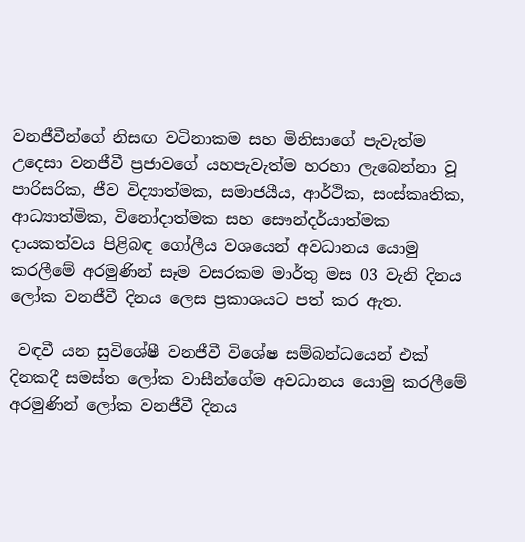වනජීවීන්ගේ නිසඟ වටිනාකම සහ මිනිසාගේ පැවැත්ම උදෙසා වනජීවී ප්‍රජාවගේ යහපැවැත්ම හරහා ලැබෙන්නා වූ පාරිසරික, ජීව විද්‍යාත්මක, සමාජයීය, ආර්ථික, සංස්කෘතික, ආධ්‍යාත්මික, විනෝදාත්මක සහ සෞන්දර්යාත්මක දායකත්වය පිළිබඳ ගෝලීය වශයෙන් අවධානය යොමු කරලීමේ අරමුණින් සෑම වසරකම මාර්තු මස 03 වැනි දිනය ලෝක වනජීවී දිනය ලෙස ප්‍රකාශයට පත් කර ඇත.

 වඳවී යන සුවිශේෂී වනජීවී විශේෂ සම්බන්ධයෙන් එක් දිනකදී සමස්ත ලෝක වාසීන්ගේම අවධානය යොමු කරලීමේ අරමුණින් ලෝක වනජීවී දිනය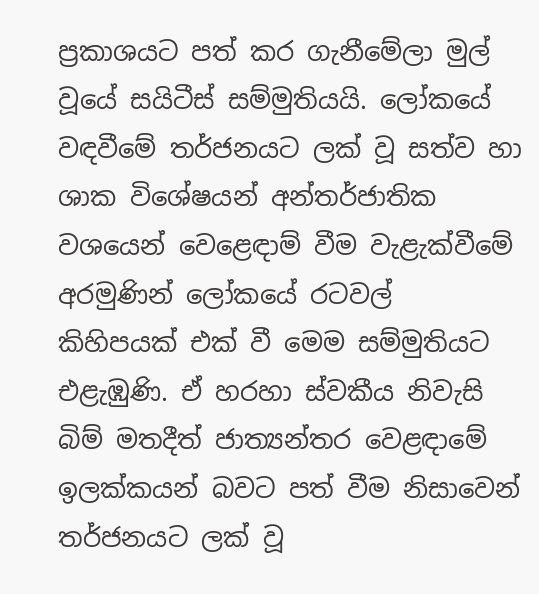ප්‍රකාශයට පත් කර ගැනීමේලා මුල් වූයේ සයිටීස් සම්මුතියයි. ලෝකයේ වඳවීමේ තර්ජනයට ලක් වූ සත්ව හා ශාක විශේෂයන් අන්තර්ජාතික වශයෙන් වෙළෙඳාම් වීම වැළැක්වීමේ අරමුණින් ලෝකයේ රටවල් කිහිපයක් එක් වී මෙම සම්මුතියට එළැඹුණි. ඒ හරහා ස්වකීය නිවැසි බිම් මතදීත් ජාත්‍යන්තර වෙළඳාමේ ඉලක්කයන් බවට පත් වීම නිසාවෙන් තර්ජනයට ලක් වූ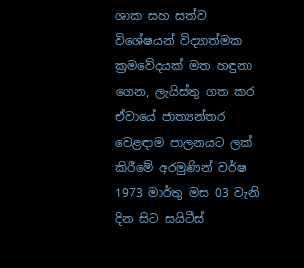ශාක සහ සත්ව විශේෂයන් විද්‍යාත්මක ක්‍රමවේදයක් මත හඳුනා ගෙන, ලැයිස්තු ගත කර ඒවායේ ජාත්‍යන්තර වෙළඳාම පාලනයට ලක් කිරීමේ අරමුණින් වර්ෂ 1973 මාර්තු මස 03 වැනි දින සිට සයිටීස්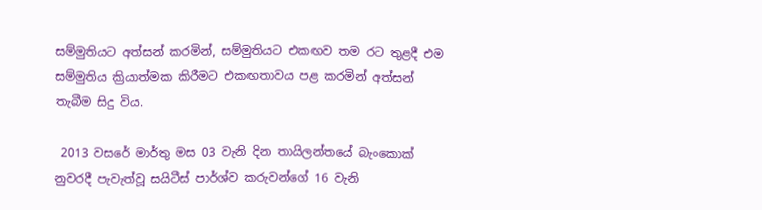සම්මුතියට අත්සන් කරමින්, සම්මුතියට එකඟව තම රට තුළදී එම සම්මුතිය ක්‍රියාත්මක කිරීමට එකඟතාවය පළ කරමින් අත්සන් තැබීම සිදු විය.

 2013 වසරේ මාර්තු මස 03 වැනි දින තායිලන්තයේ බැංකොක් නුවරදී පැවැත්වූ සයිටීස් පාර්ශ්ව කරුවන්ගේ 16 වැනි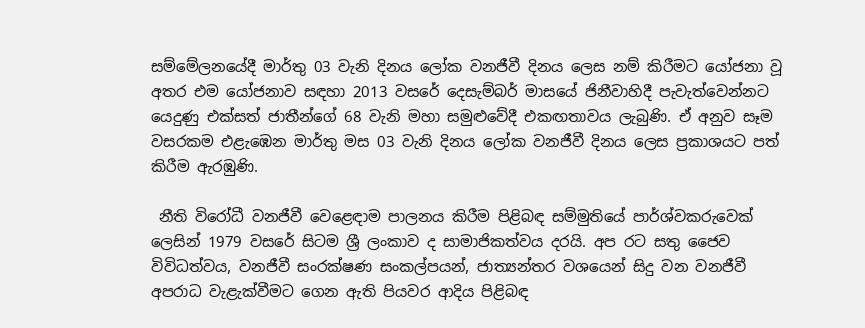සම්මේලනයේදී මාර්තු 03 වැනි දිනය ලෝක වනජීවී දිනය ලෙස නම් කිරීමට යෝජනා වූ අතර එම යෝජනාව සඳහා 2013 වසරේ දෙසැම්බර් මාසයේ ජිනීවාහිදී පැවැත්වෙන්නට යෙදුණු එක්සත් ජාතීන්ගේ 68 වැනි මහා සමුළුවේදී එකඟතාවය ලැබුණි. ඒ අනුව සෑම වසරකම එළැඹෙන මාර්තු මස 03 වැනි දිනය ලෝක වනජීවී දිනය ලෙස ප්‍රකාශයට පත් කිරීම ඇරඹුණි.

 නීති විරෝධී වනජීවී වෙළෙඳාම පාලනය කිරීම පිළිබඳ සම්මුතියේ පාර්ශ්වකරුවෙක් ලෙසින් 1979 වසරේ සිටම ශ්‍රී ලංකාව ද සාමාජිකත්වය දරයි. අප රට සතු ජෛව විවිධත්වය, වනජීවී සංරක්ෂණ සංකල්පයන්, ජාත්‍යන්තර වශයෙන් සිදු වන වනජීවී අපරාධ වැළැක්වීමට ගෙන ඇති පියවර ආදිය පිළිබඳ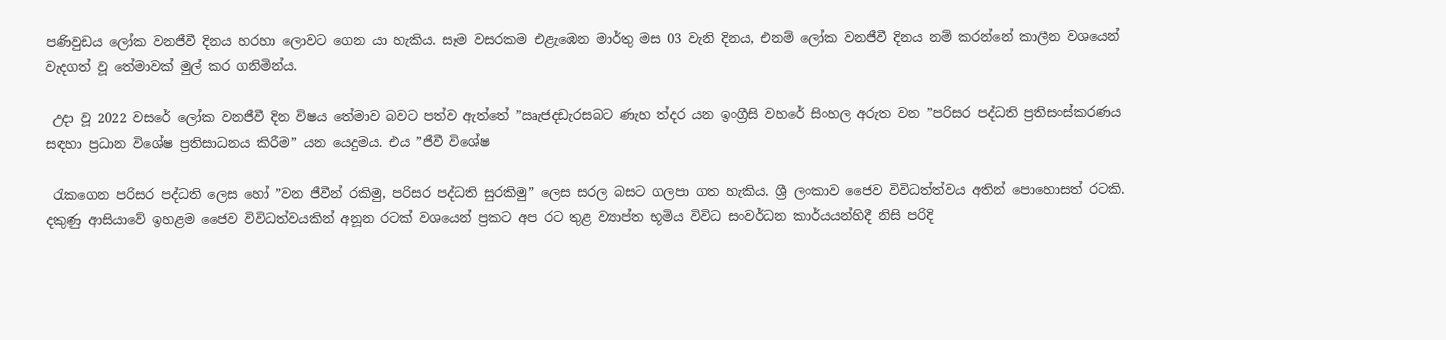පණිවුඩය ලෝක වනජීවී දිනය හරහා ලොවට ගෙන යා හැකිය. සෑම වසරකම එළැඹෙන මාර්තු මස 03 වැනි දිනය, එනම් ලෝක වනජීවී දිනය නම් කරන්නේ කාලීන වශයෙන් වැදගත් වූ තේමාවක් මුල් කර ගනිමින්ය.

 උදා වූ 2022 වසරේ ලෝක වනජීවී දින විෂය තේමාව බවට පත්ව ඇත්තේ ”ඍැජදඩැරසබට ණැහ ත්‍දර යන ඉංග්‍රීසි වහරේ සිංහල අරුත වන ”පරිසර පද්ධති ප්‍රතිසංස්කරණය සඳහා ප්‍රධාන විශේෂ ප්‍රතිසාධනය කිරීම” යන යෙදුමය. එය ”ජීවී විශේෂ

 රැකගෙන පරිසර පද්ධති ලෙස හෝ ”වන ජීවීන් රකිමු, පරිසර පද්ධති සුරකිමු” ලෙස සරල බසට ගලපා ගත හැකිය. ශ්‍රී ලංකාව ජෛව විවිධත්ත්වය අතින් පොහොසත් රටකි. දකුණු ආසියාවේ ඉහළම ජෛව විවිධත්වයකින් අනූන රටක් වශයෙන් ප්‍රකට අප රට තුළ ව්‍යාප්ත භූමිය විවිධ සංවර්ධන කාර්යයන්හිදී නිසි පරිදි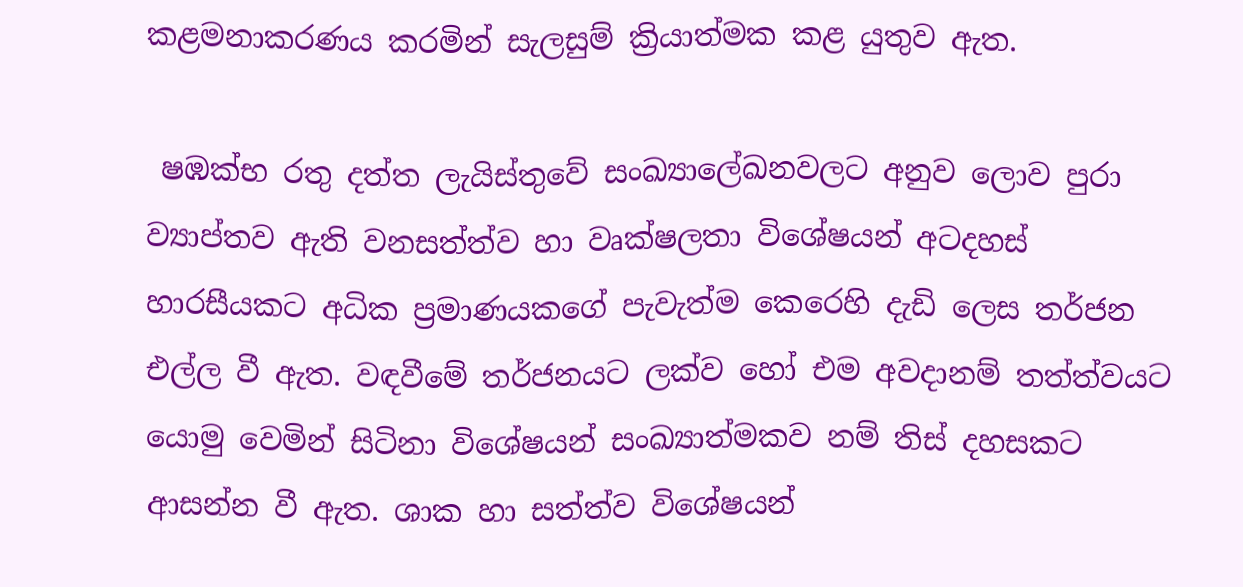කළමනාකරණය කරමින් සැලසුම් ක්‍රියාත්මක කළ යුතුව ඇත.

 ෂඹක්‍භ රතු දත්ත ලැයිස්තුවේ සංඛ්‍යාලේඛනවලට අනුව ලොව පුරා ව්‍යාප්තව ඇති වනසත්ත්ව හා වෘක්ෂලතා විශේෂයන් අටදහස් හාරසීයකට අධික ප්‍රමාණයකගේ පැවැත්ම කෙරෙහි දැඩි ලෙස තර්ජන එල්ල වී ඇත. වඳවීමේ තර්ජනයට ලක්ව හෝ එම අවදානම් තත්ත්වයට යොමු වෙමින් සිටිනා විශේෂයන් සංඛ්‍යාත්මකව නම් තිස් දහසකට ආසන්න වී ඇත. ශාක හා සත්ත්ව විශේෂයන්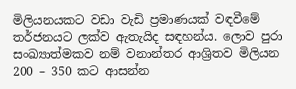මිලියනයකට වඩා වැඩි ප්‍රමාණයක් වඳවීමේ තර්ජනයට ලක්ව ඇතැයිද සඳහන්ය. ලොව පුරා සංඛ්‍යාත්මකව නම් වනාන්තර ආශ්‍රිතව මිලියන 200 – 350 කට ආසන්න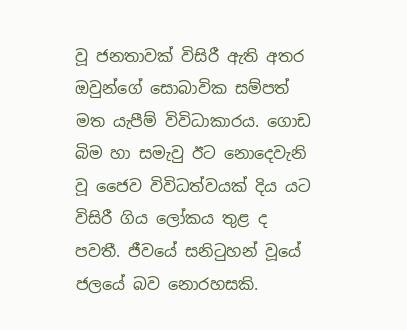වූ ජනතාවක් විසිරී ඇති අතර ඔවුන්ගේ සොබාවික සම්පත් මත යැපීම් විවිධාකාරය. ගොඩ බිම හා සමැවු ඊට නොදෙවැනි වූ ජෛව විවිධත්වයක් දිය යට විසිරී ගිය ලෝකය තුළ ද පවතී. ජීවයේ සනිටුහන් වූයේ ජලයේ බව නොරහසකි.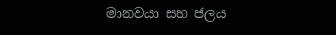මානවයා සහ ජලය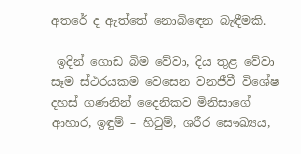අතරේ ද ඇත්තේ නොබිඳෙන බැඳීමකි.

 ඉදින් ගොඩ බිම වේවා, දිය තුළ වේවා සෑම ස්ථරයකම වෙසෙන වනජීවී විශේෂ දහස් ගණනින් දෛනිකව මිනිසාගේ ආහාර, ඉඳුම් – හිටුම්, ශරීර සෞඛ්‍යය,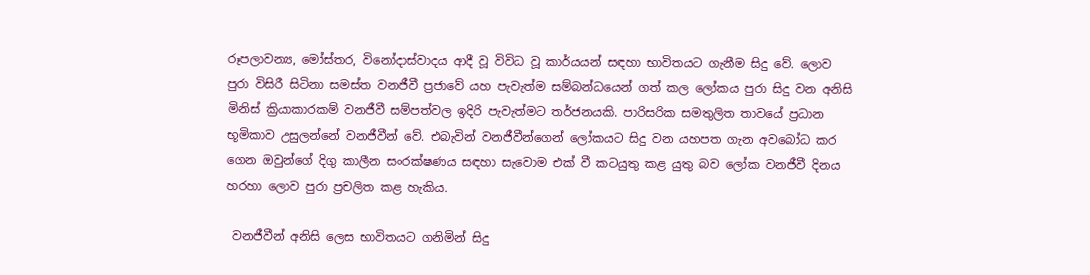රූපලාවන්‍ය, මෝස්තර, විනෝදාස්වාදය ආදී වූ විවිධ වූ කාර්යයන් සඳහා භාවිතයට ගැනීම සිදු වේ. ලොව පුරා විසිරී සිටිනා සමස්ත වනජීවී ප්‍රජාවේ යහ පැවැත්ම සම්බන්ධයෙන් ගත් කල ලෝකය පුරා සිදු වන අනිසි මිනිස් ක්‍රියාකාරකම් වනජීවී සම්පත්වල ඉදිරි පැවැත්මට තර්ජනයකි. පාරිසරික සමතුලිත තාවයේ ප්‍රධාන භූමිකාව උසුලන්නේ වනජීවීන් වේ. එබැවින් වනජීවීන්ගෙන් ලෝකයට සිදු වන යහපත ගැන අවබෝධ කර ගෙන ඔවුන්ගේ දිගු කාලීන සංරක්ෂණය සඳහා සැවොම එක් වී කටයුතු කළ යුතු බව ලෝක වනජීවී දිනය හරහා ලොව පුරා ප්‍රචලිත කළ හැකිය.

 වනජීවීන් අනිසි ලෙස භාවිතයට ගනිමින් සිදු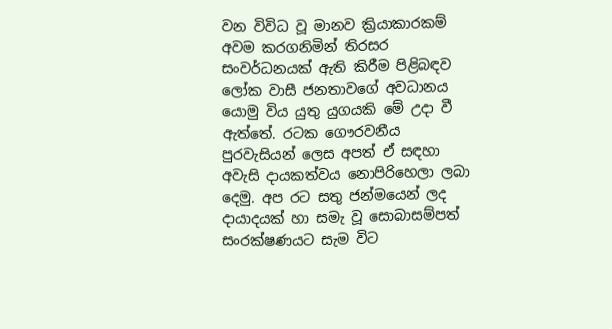වන විවිධ වූ මානව ක්‍රියාකාරකම් අවම කරගනිමින් තිරසර සංවර්ධනයක් ඇති කිරීම පිළිබඳව ලෝක වාසී ජනතාවගේ අවධානය යොමු විය යුතු යුගයකි මේ උදා වී ඇත්තේ. රටක ගෞරවනීය පුරවැසියන් ලෙස අපත් ඒ සඳහා අවැසි දායකත්වය නොපිරිහෙලා ලබා දෙමු. අප රට සතු ජන්මයෙන් ලද දායාදයක් හා සමැ වූ සොබාසම්පත් සංරක්ෂණයට සැම විට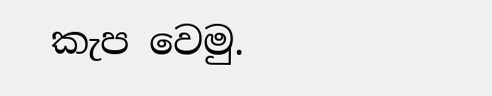කැප වෙමු.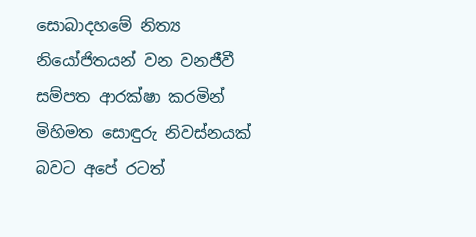සොබාදහමේ නිත්‍ය නියෝජිතයන් වන වනජීවී සම්පත ආරක්ෂා කරමින් මිහිමත සොඳුරු නිවස්නයක් බවට අපේ රටත්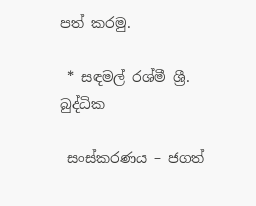පත් කරමු.

 * සඳමල් රශ්මී ශ්‍රී. බුද්ධික

 සංස්කරණය – ජගත්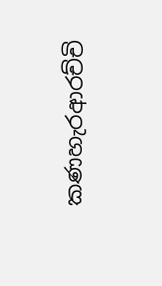කණහැරආරච්චි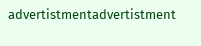advertistmentadvertistment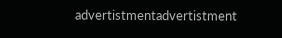advertistmentadvertistment